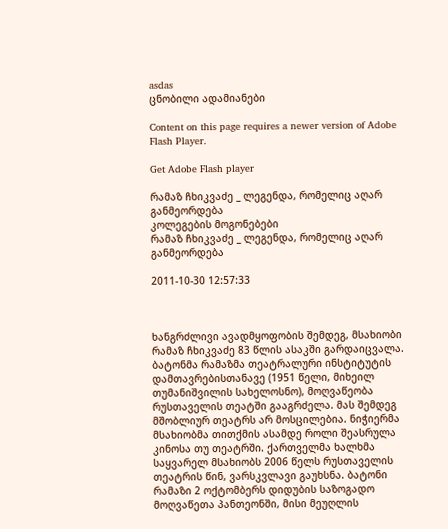asdas
ცნობილი ადამიანები

Content on this page requires a newer version of Adobe Flash Player.

Get Adobe Flash player

რამაზ ჩხიკვაძე _ ლეგენდა, რომელიც აღარ განმეორდება
კოლეგების მოგონებები
რამაზ ჩხიკვაძე _ ლეგენდა, რომელიც აღარ განმეორდება

2011-10-30 12:57:33



ხანგრძლივი ავადმყოფობის შემდეგ, მსახიობი რამაზ ჩხიკვაძე 83 წლის ასაკში გარდაიცვალა. ბატონმა რამაზმა თეატრალური ინსტიტუტის დამთავრებისთანავე (1951 წელი, მიხეილ თუმანიშვილის სახელოსნო), მოღვაწეობა რუსთაველის თეატში გააგრძელა. მას შემდეგ მშობლიურ თეატრს არ მოსცილებია. ნიჭიერმა მსახიობმა თითქმის ასამდე როლი შეასრულა კინოსა თუ თეატრში. ქართველმა ხალხმა საყვარელ მსახიობს 2006 წელს რუსთაველის თეატრის წინ, ვარსკვლავი გაუხსნა. ბატონი რამაზი 2 ოქტომბერს დიდუბის საზოგადო მოღვაწეთა პანთეონში, მისი მეუღლის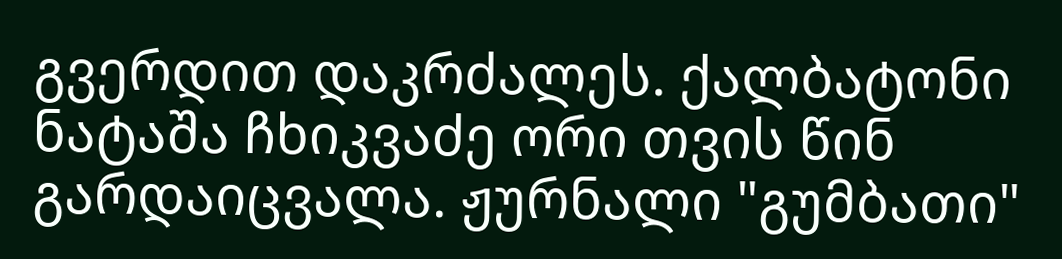გვერდით დაკრძალეს. ქალბატონი ნატაშა ჩხიკვაძე ორი თვის წინ გარდაიცვალა. ჟურნალი "გუმბათი"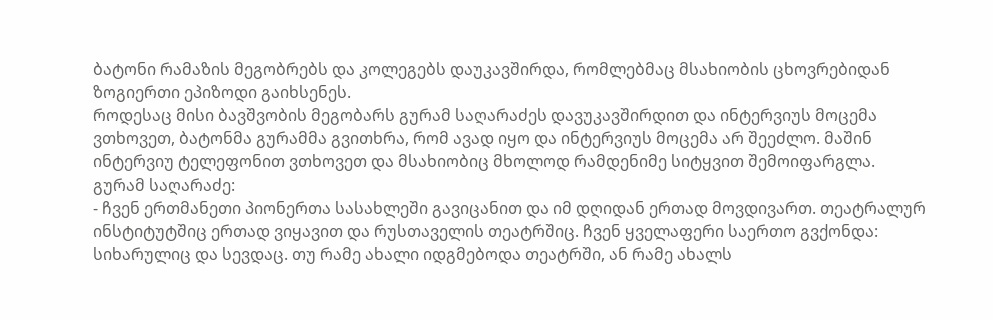ბატონი რამაზის მეგობრებს და კოლეგებს დაუკავშირდა, რომლებმაც მსახიობის ცხოვრებიდან ზოგიერთი ეპიზოდი გაიხსენეს.
როდესაც მისი ბავშვობის მეგობარს გურამ საღარაძეს დავუკავშირდით და ინტერვიუს მოცემა ვთხოვეთ, ბატონმა გურამმა გვითხრა, რომ ავად იყო და ინტერვიუს მოცემა არ შეეძლო. მაშინ ინტერვიუ ტელეფონით ვთხოვეთ და მსახიობიც მხოლოდ რამდენიმე სიტყვით შემოიფარგლა.
გურამ საღარაძე:
- ჩვენ ერთმანეთი პიონერთა სასახლეში გავიცანით და იმ დღიდან ერთად მოვდივართ. თეატრალურ ინსტიტუტშიც ერთად ვიყავით და რუსთაველის თეატრშიც. ჩვენ ყველაფერი საერთო გვქონდა: სიხარულიც და სევდაც. თუ რამე ახალი იდგმებოდა თეატრში, ან რამე ახალს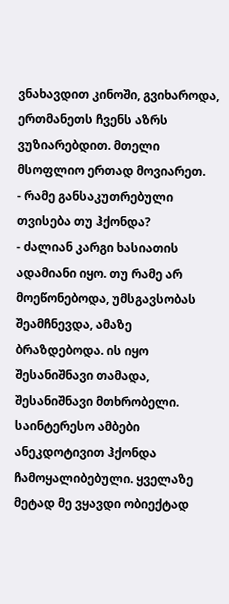ვნახავდით კინოში, გვიხაროდა, ერთმანეთს ჩვენს აზრს ვუზიარებდით. მთელი მსოფლიო ერთად მოვიარეთ.
- რამე განსაკუთრებული თვისება თუ ჰქონდა?
- ძალიან კარგი ხასიათის ადამიანი იყო. თუ რამე არ მოეწონებოდა, უმსგავსობას შეამჩნევდა, ამაზე ბრაზდებოდა. ის იყო შესანიშნავი თამადა, შესანიშნავი მთხრობელი. საინტერესო ამბები ანეკდოტივით ჰქონდა ჩამოყალიბებული. ყველაზე მეტად მე ვყავდი ობიექტად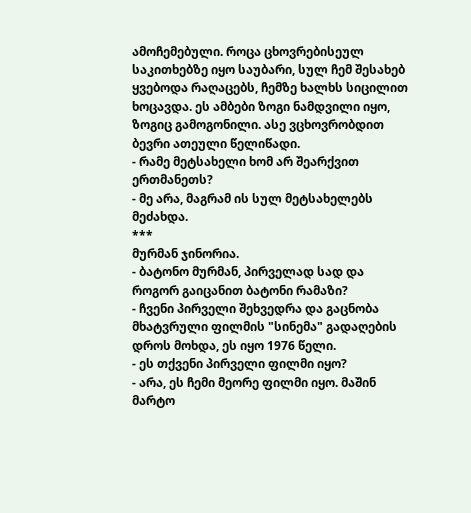ამოჩემებული. როცა ცხოვრებისეულ საკითხებზე იყო საუბარი, სულ ჩემ შესახებ ყვებოდა რაღაცებს, ჩემზე ხალხს სიცილით ხოცავდა. ეს ამბები ზოგი ნამდვილი იყო, ზოგიც გამოგონილი. ასე ვცხოვრობდით ბევრი ათეული წელიწადი.
- რამე მეტსახელი ხომ არ შეარქვით ერთმანეთს?
- მე არა, მაგრამ ის სულ მეტსახელებს მეძახდა.
***
მურმან ჯინორია.
- ბატონო მურმან, პირველად სად და როგორ გაიცანით ბატონი რამაზი?
- ჩვენი პირველი შეხვედრა და გაცნობა მხატვრული ფილმის "სინემა" გადაღების დროს მოხდა, ეს იყო 1976 წელი.
- ეს თქვენი პირველი ფილმი იყო?
- არა, ეს ჩემი მეორე ფილმი იყო. მაშინ მარტო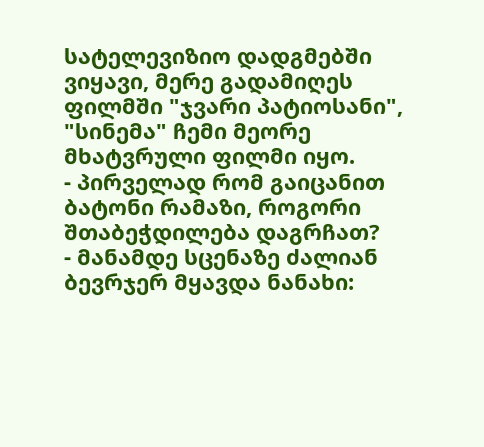სატელევიზიო დადგმებში ვიყავი, მერე გადამიღეს ფილმში "ჯვარი პატიოსანი", "სინემა" ჩემი მეორე მხატვრული ფილმი იყო.
- პირველად რომ გაიცანით ბატონი რამაზი, როგორი შთაბეჭდილება დაგრჩათ?
- მანამდე სცენაზე ძალიან ბევრჯერ მყავდა ნანახი: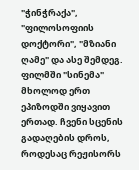"ჭინჭრაქა", "ფილოსოფიის დოქტორი", "მზიანი ღამე" და ასე შემდეგ. ფილმში "სინემა" მხოლოდ ერთ ეპიზოდში ვიყავით ერთად. ჩვენი სცენის გადაღების დროს, როდესაც რეჟისორს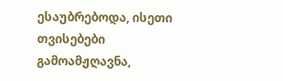ესაუბრებოდა, ისეთი თვისებები გამოამჟღავნა,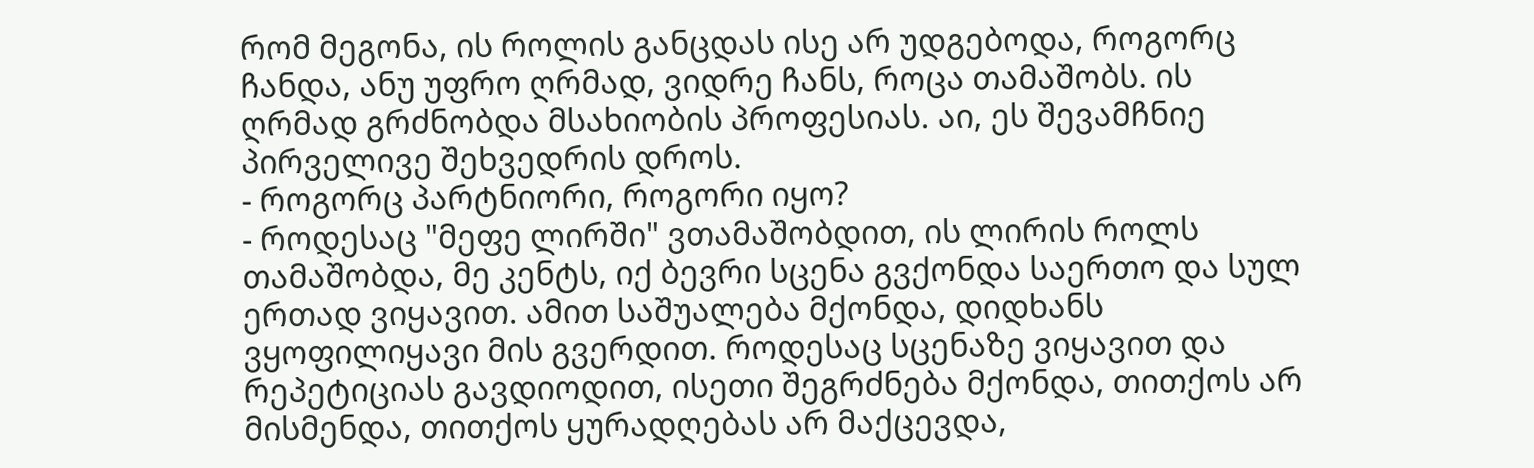რომ მეგონა, ის როლის განცდას ისე არ უდგებოდა, როგორც ჩანდა, ანუ უფრო ღრმად, ვიდრე ჩანს, როცა თამაშობს. ის ღრმად გრძნობდა მსახიობის პროფესიას. აი, ეს შევამჩნიე პირველივე შეხვედრის დროს.
- როგორც პარტნიორი, როგორი იყო?
- როდესაც "მეფე ლირში" ვთამაშობდით, ის ლირის როლს თამაშობდა, მე კენტს, იქ ბევრი სცენა გვქონდა საერთო და სულ ერთად ვიყავით. ამით საშუალება მქონდა, დიდხანს ვყოფილიყავი მის გვერდით. როდესაც სცენაზე ვიყავით და რეპეტიციას გავდიოდით, ისეთი შეგრძნება მქონდა, თითქოს არ მისმენდა, თითქოს ყურადღებას არ მაქცევდა,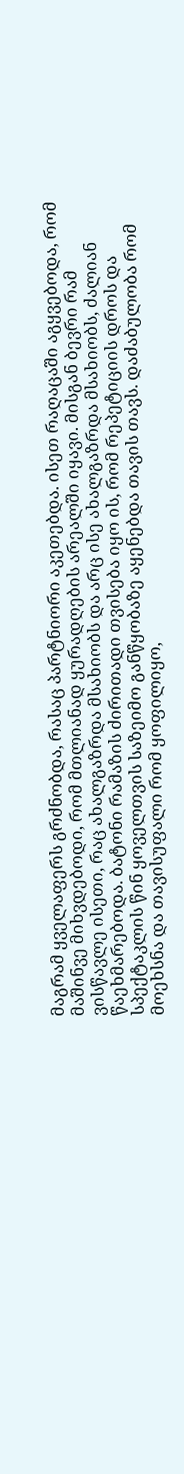მაგრამ ყველაფერს გრძნობდა, რასაც პარტნიორი აკეთებდა. ისეთ რაღაცაში აგყვებოდა, რომ მაშინვე მიხვდებოდი, რომ მთლიანად ყურადღების არეალში იყავი. მისგან ბევრი რამ ვისწავლე ისეთი, რაც ახალგაზრდა მსახიობს და არც ისე ახალგაზრდა მსახიობს, ძალიან წაეხმარებოდა. ბატონი რამაზის ძირითადი თვისება იყო ის, რომ რეპეტიციის დროს და სპექტაკლის წინ ყოველთვის საზეიმო განწყობაზე აყენებდა თავის თავს. დაძაბულობა რომ მოეხსნა და თავისუფალი რომ ყოფილიყო,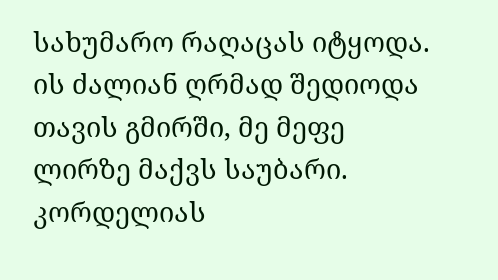სახუმარო რაღაცას იტყოდა. ის ძალიან ღრმად შედიოდა თავის გმირში, მე მეფე ლირზე მაქვს საუბარი. კორდელიას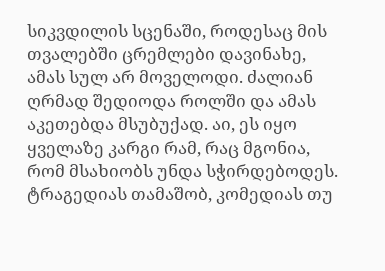სიკვდილის სცენაში, როდესაც მის თვალებში ცრემლები დავინახე, ამას სულ არ მოველოდი. ძალიან ღრმად შედიოდა როლში და ამას აკეთებდა მსუბუქად. აი, ეს იყო ყველაზე კარგი რამ, რაც მგონია, რომ მსახიობს უნდა სჭირდებოდეს. ტრაგედიას თამაშობ, კომედიას თუ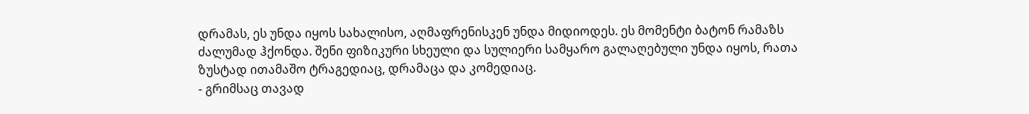დრამას, ეს უნდა იყოს სახალისო, აღმაფრენისკენ უნდა მიდიოდეს. ეს მომენტი ბატონ რამაზს ძალუმად ჰქონდა. შენი ფიზიკური სხეული და სულიერი სამყარო გალაღებული უნდა იყოს, რათა ზუსტად ითამაშო ტრაგედიაც, დრამაცა და კომედიაც.
- გრიმსაც თავად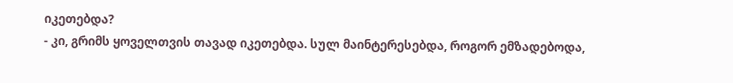იკეთებდა?
- კი, გრიმს ყოველთვის თავად იკეთებდა. სულ მაინტერესებდა, როგორ ემზადებოდა,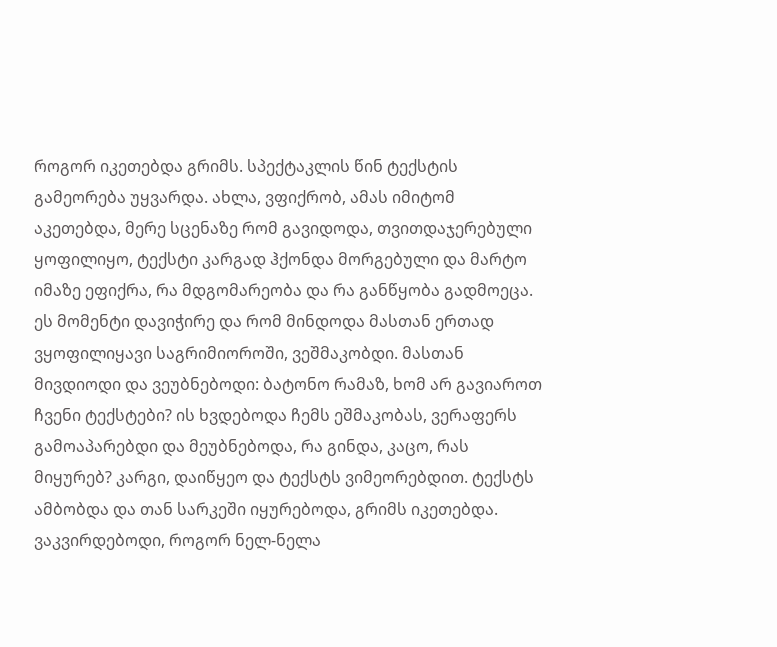როგორ იკეთებდა გრიმს. სპექტაკლის წინ ტექსტის გამეორება უყვარდა. ახლა, ვფიქრობ, ამას იმიტომ აკეთებდა, მერე სცენაზე რომ გავიდოდა, თვითდაჯერებული ყოფილიყო, ტექსტი კარგად ჰქონდა მორგებული და მარტო იმაზე ეფიქრა, რა მდგომარეობა და რა განწყობა გადმოეცა. ეს მომენტი დავიჭირე და რომ მინდოდა მასთან ერთად ვყოფილიყავი საგრიმიოროში, ვეშმაკობდი. მასთან მივდიოდი და ვეუბნებოდი: ბატონო რამაზ, ხომ არ გავიაროთ ჩვენი ტექსტები? ის ხვდებოდა ჩემს ეშმაკობას, ვერაფერს გამოაპარებდი და მეუბნებოდა, რა გინდა, კაცო, რას მიყურებ? კარგი, დაიწყეო და ტექსტს ვიმეორებდით. ტექსტს ამბობდა და თან სარკეში იყურებოდა, გრიმს იკეთებდა. ვაკვირდებოდი, როგორ ნელ-ნელა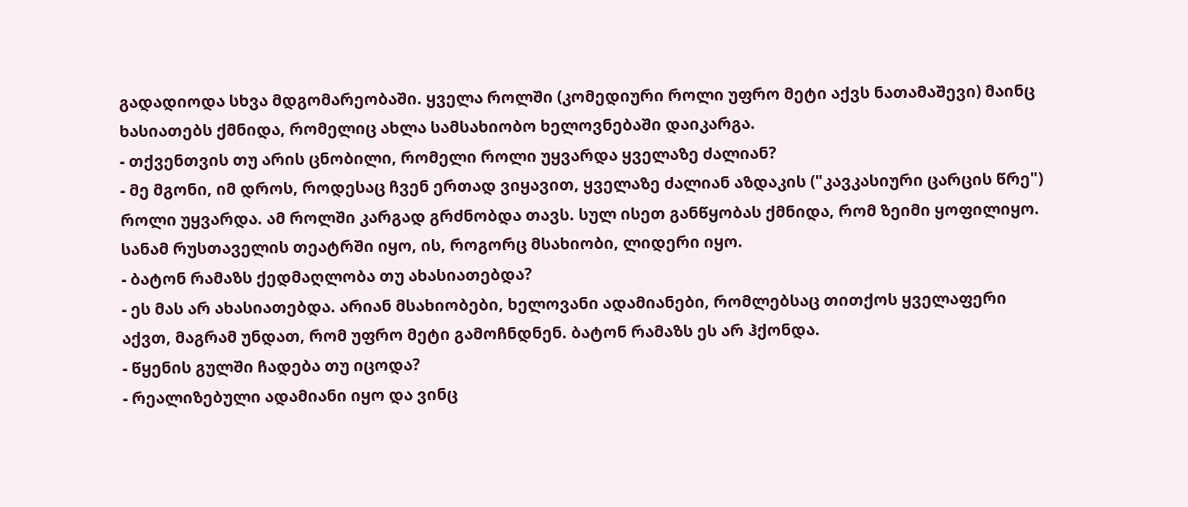გადადიოდა სხვა მდგომარეობაში. ყველა როლში (კომედიური როლი უფრო მეტი აქვს ნათამაშევი) მაინც ხასიათებს ქმნიდა, რომელიც ახლა სამსახიობო ხელოვნებაში დაიკარგა.
- თქვენთვის თუ არის ცნობილი, რომელი როლი უყვარდა ყველაზე ძალიან?
- მე მგონი, იმ დროს, როდესაც ჩვენ ერთად ვიყავით, ყველაზე ძალიან აზდაკის ("კავკასიური ცარცის წრე") როლი უყვარდა. ამ როლში კარგად გრძნობდა თავს. სულ ისეთ განწყობას ქმნიდა, რომ ზეიმი ყოფილიყო. სანამ რუსთაველის თეატრში იყო, ის, როგორც მსახიობი, ლიდერი იყო.
- ბატონ რამაზს ქედმაღლობა თუ ახასიათებდა?
- ეს მას არ ახასიათებდა. არიან მსახიობები, ხელოვანი ადამიანები, რომლებსაც თითქოს ყველაფერი აქვთ, მაგრამ უნდათ, რომ უფრო მეტი გამოჩნდნენ. ბატონ რამაზს ეს არ ჰქონდა.
- წყენის გულში ჩადება თუ იცოდა?
- რეალიზებული ადამიანი იყო და ვინც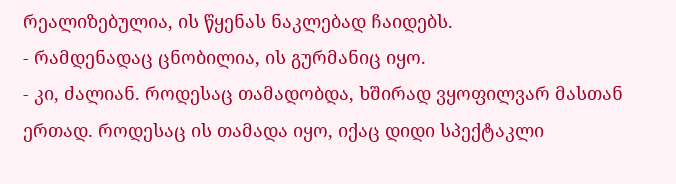რეალიზებულია, ის წყენას ნაკლებად ჩაიდებს.
- რამდენადაც ცნობილია, ის გურმანიც იყო.
- კი, ძალიან. როდესაც თამადობდა, ხშირად ვყოფილვარ მასთან ერთად. როდესაც ის თამადა იყო, იქაც დიდი სპექტაკლი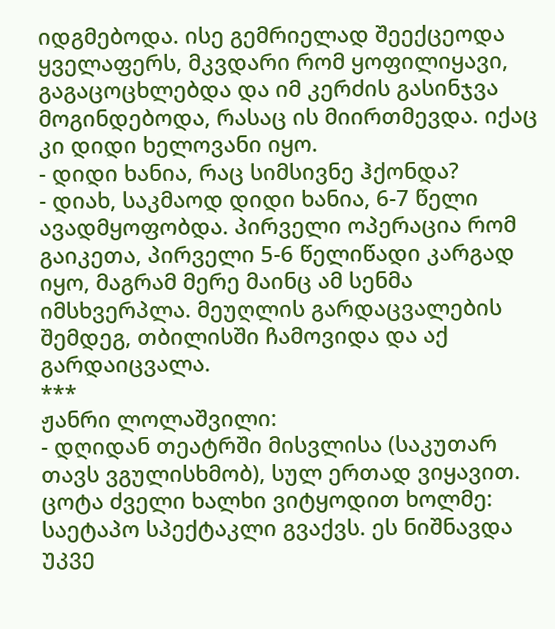იდგმებოდა. ისე გემრიელად შეექცეოდა ყველაფერს, მკვდარი რომ ყოფილიყავი, გაგაცოცხლებდა და იმ კერძის გასინჯვა მოგინდებოდა, რასაც ის მიირთმევდა. იქაც კი დიდი ხელოვანი იყო.
- დიდი ხანია, რაც სიმსივნე ჰქონდა?
- დიახ, საკმაოდ დიდი ხანია, 6-7 წელი ავადმყოფობდა. პირველი ოპერაცია რომ გაიკეთა, პირველი 5-6 წელიწადი კარგად იყო, მაგრამ მერე მაინც ამ სენმა იმსხვერპლა. მეუღლის გარდაცვალების შემდეგ, თბილისში ჩამოვიდა და აქ გარდაიცვალა.
***
ჟანრი ლოლაშვილი:
- დღიდან თეატრში მისვლისა (საკუთარ თავს ვგულისხმობ), სულ ერთად ვიყავით. ცოტა ძველი ხალხი ვიტყოდით ხოლმე: საეტაპო სპექტაკლი გვაქვს. ეს ნიშნავდა უკვე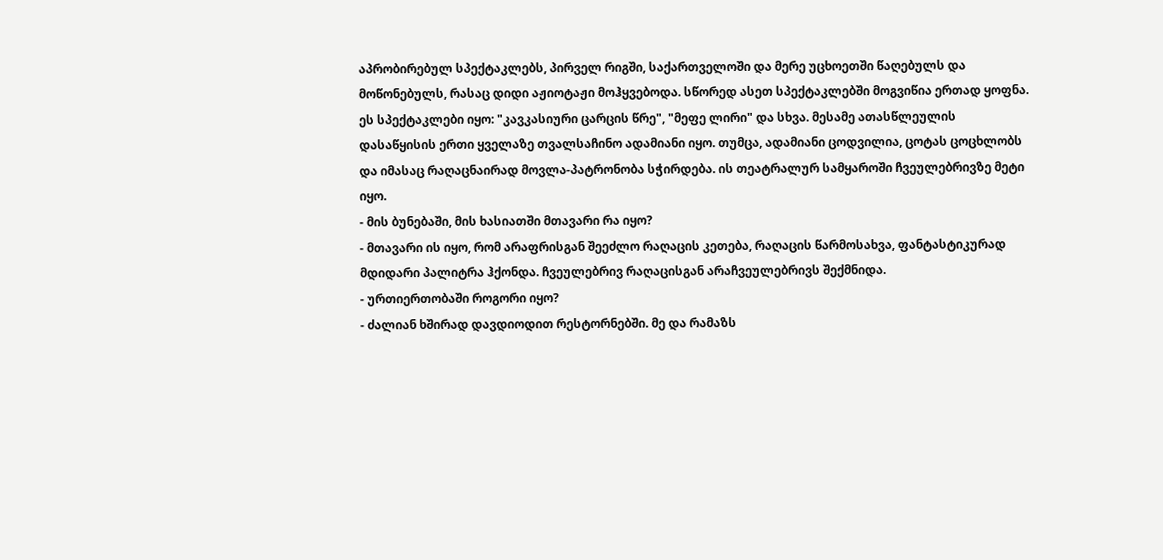აპრობირებულ სპექტაკლებს, პირველ რიგში, საქართველოში და მერე უცხოეთში წაღებულს და მოწონებულს, რასაც დიდი აჟიოტაჟი მოჰყვებოდა. სწორედ ასეთ სპექტაკლებში მოგვიწია ერთად ყოფნა. ეს სპექტაკლები იყო: "კავკასიური ცარცის წრე", "მეფე ლირი" და სხვა. მესამე ათასწლეულის დასაწყისის ერთი ყველაზე თვალსაჩინო ადამიანი იყო. თუმცა, ადამიანი ცოდვილია, ცოტას ცოცხლობს და იმასაც რაღაცნაირად მოვლა-პატრონობა სჭირდება. ის თეატრალურ სამყაროში ჩვეულებრივზე მეტი იყო.
- მის ბუნებაში, მის ხასიათში მთავარი რა იყო?
- მთავარი ის იყო, რომ არაფრისგან შეეძლო რაღაცის კეთება, რაღაცის წარმოსახვა, ფანტასტიკურად მდიდარი პალიტრა ჰქონდა. ჩვეულებრივ რაღაცისგან არაჩვეულებრივს შექმნიდა.
- ურთიერთობაში როგორი იყო?
- ძალიან ხშირად დავდიოდით რესტორნებში. მე და რამაზს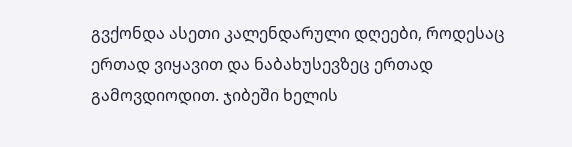გვქონდა ასეთი კალენდარული დღეები, როდესაც ერთად ვიყავით და ნაბახუსევზეც ერთად გამოვდიოდით. ჯიბეში ხელის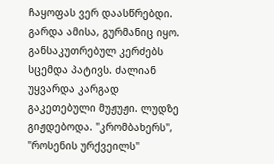ჩაყოფას ვერ დაასწრებდი. გარდა ამისა, გურმანიც იყო. განსაკუთრებულ კერძებს სცემდა პატივს. ძალიან უყვარდა კარგად გაკეთებული მუჟუჟი. ლუდზე გიჟდებოდა. "კრომბახერს", "როსენის ურქვეილს"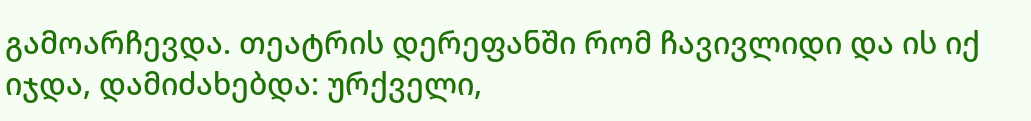გამოარჩევდა. თეატრის დერეფანში რომ ჩავივლიდი და ის იქ იჯდა, დამიძახებდა: ურქველი,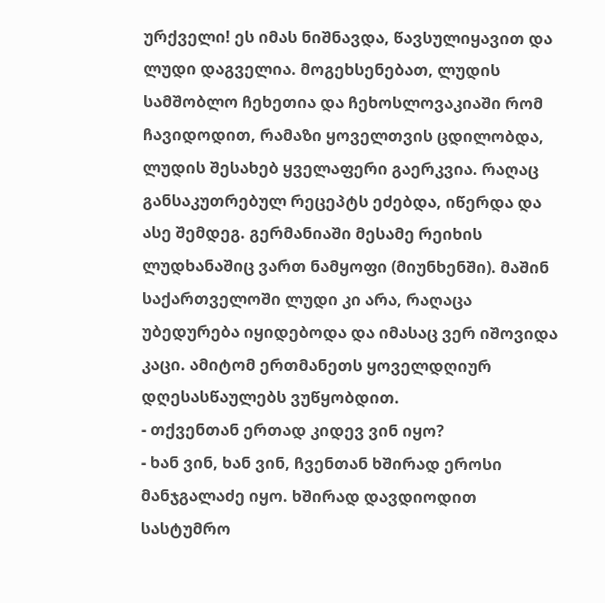ურქველი! ეს იმას ნიშნავდა, წავსულიყავით და ლუდი დაგველია. მოგეხსენებათ, ლუდის სამშობლო ჩეხეთია და ჩეხოსლოვაკიაში რომ ჩავიდოდით, რამაზი ყოველთვის ცდილობდა, ლუდის შესახებ ყველაფერი გაერკვია. რაღაც განსაკუთრებულ რეცეპტს ეძებდა, იწერდა და ასე შემდეგ. გერმანიაში მესამე რეიხის ლუდხანაშიც ვართ ნამყოფი (მიუნხენში). მაშინ საქართველოში ლუდი კი არა, რაღაცა უბედურება იყიდებოდა და იმასაც ვერ იშოვიდა კაცი. ამიტომ ერთმანეთს ყოველდღიურ დღესასწაულებს ვუწყობდით.
- თქვენთან ერთად კიდევ ვინ იყო?
- ხან ვინ, ხან ვინ, ჩვენთან ხშირად ეროსი მანჯგალაძე იყო. ხშირად დავდიოდით სასტუმრო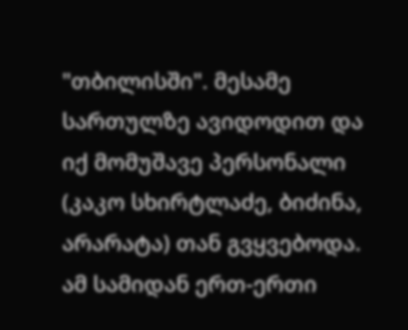"თბილისში". მესამე სართულზე ავიდოდით და იქ მომუშავე პერსონალი (კაკო სხირტლაძე, ბიძინა, არარატა) თან გვყვებოდა. ამ სამიდან ერთ-ერთი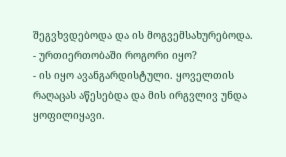შეგვხვდებოდა და ის მოგვემსახურებოდა.
- ურთიერთობაში როგორი იყო?
- ის იყო ავანგარდისტული. ყოველთის რაღაცას აწესებდა და მის ირგვლივ უნდა ყოფილიყავი.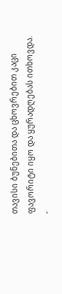თავისი ბუნებითა და ცხოვრებით კაცი ფავორიტი იყო და ყურადღებას ითხოვდა.
-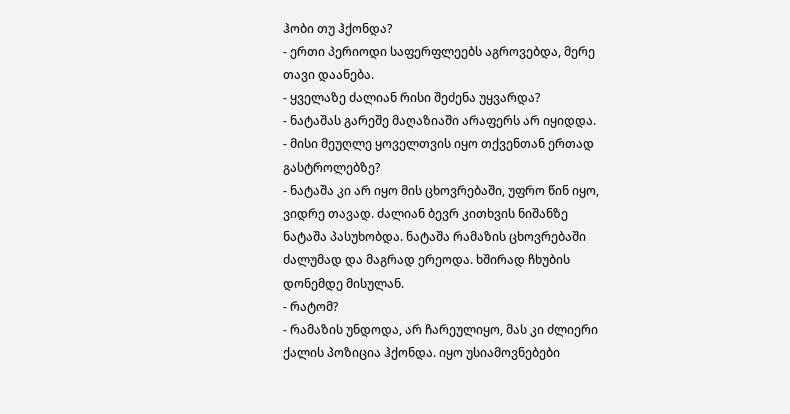ჰობი თუ ჰქონდა?
- ერთი პერიოდი საფერფლეებს აგროვებდა, მერე თავი დაანება.
- ყველაზე ძალიან რისი შეძენა უყვარდა?
- ნატაშას გარეშე მაღაზიაში არაფერს არ იყიდდა.
- მისი მეუღლე ყოველთვის იყო თქვენთან ერთად გასტროლებზე?
- ნატაშა კი არ იყო მის ცხოვრებაში, უფრო წინ იყო, ვიდრე თავად. ძალიან ბევრ კითხვის ნიშანზე ნატაშა პასუხობდა. ნატაშა რამაზის ცხოვრებაში ძალუმად და მაგრად ერეოდა. ხშირად ჩხუბის დონემდე მისულან.
- რატომ?
- რამაზის უნდოდა, არ ჩარეულიყო, მას კი ძლიერი ქალის პოზიცია ჰქონდა. იყო უსიამოვნებები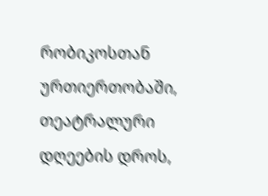რობიკოსთან ურთიერთობაში, თეატრალური დღეების დროს,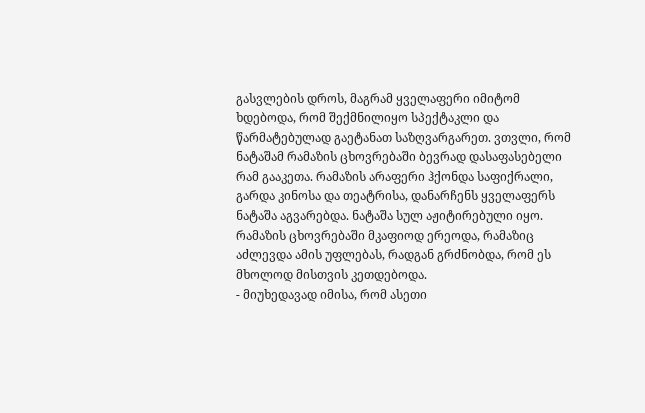გასვლების დროს, მაგრამ ყველაფერი იმიტომ ხდებოდა, რომ შექმნილიყო სპექტაკლი და წარმატებულად გაეტანათ საზღვარგარეთ. ვთვლი, რომ ნატაშამ რამაზის ცხოვრებაში ბევრად დასაფასებელი რამ გააკეთა. რამაზის არაფერი ჰქონდა საფიქრალი, გარდა კინოსა და თეატრისა, დანარჩენს ყველაფერს ნატაშა აგვარებდა. ნატაშა სულ აჟიტირებული იყო. რამაზის ცხოვრებაში მკაფიოდ ერეოდა, რამაზიც აძლევდა ამის უფლებას, რადგან გრძნობდა, რომ ეს მხოლოდ მისთვის კეთდებოდა.
- მიუხედავად იმისა, რომ ასეთი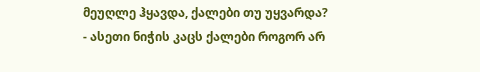მეუღლე ჰყავდა, ქალები თუ უყვარდა?
- ასეთი ნიჭის კაცს ქალები როგორ არ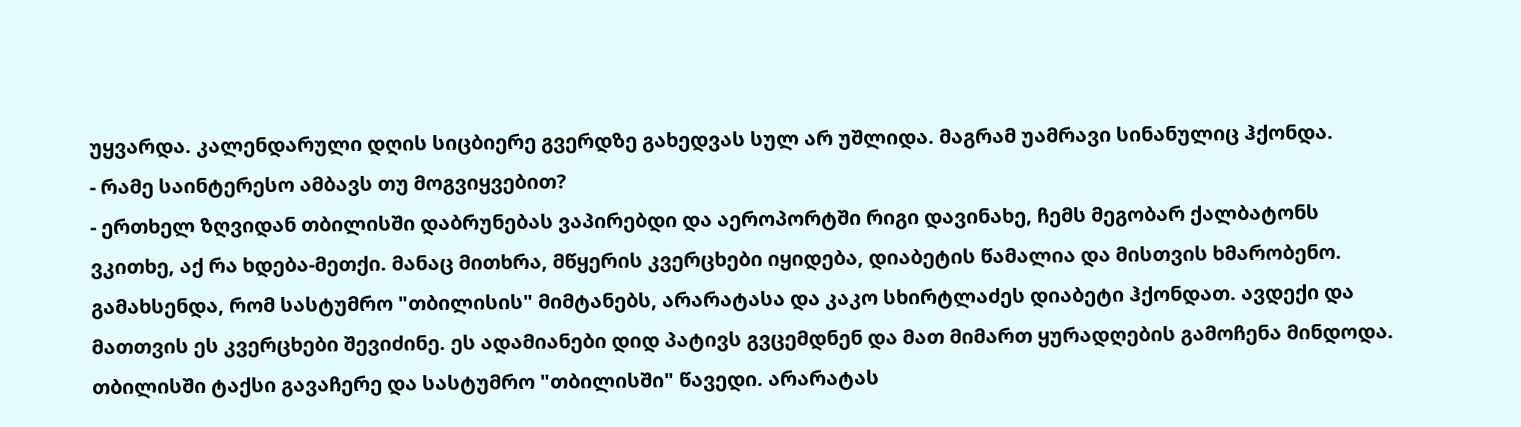უყვარდა. კალენდარული დღის სიცბიერე გვერდზე გახედვას სულ არ უშლიდა. მაგრამ უამრავი სინანულიც ჰქონდა.
- რამე საინტერესო ამბავს თუ მოგვიყვებით?
- ერთხელ ზღვიდან თბილისში დაბრუნებას ვაპირებდი და აეროპორტში რიგი დავინახე, ჩემს მეგობარ ქალბატონს ვკითხე, აქ რა ხდება-მეთქი. მანაც მითხრა, მწყერის კვერცხები იყიდება, დიაბეტის წამალია და მისთვის ხმარობენო. გამახსენდა, რომ სასტუმრო "თბილისის" მიმტანებს, არარატასა და კაკო სხირტლაძეს დიაბეტი ჰქონდათ. ავდექი და მათთვის ეს კვერცხები შევიძინე. ეს ადამიანები დიდ პატივს გვცემდნენ და მათ მიმართ ყურადღების გამოჩენა მინდოდა. თბილისში ტაქსი გავაჩერე და სასტუმრო "თბილისში" წავედი. არარატას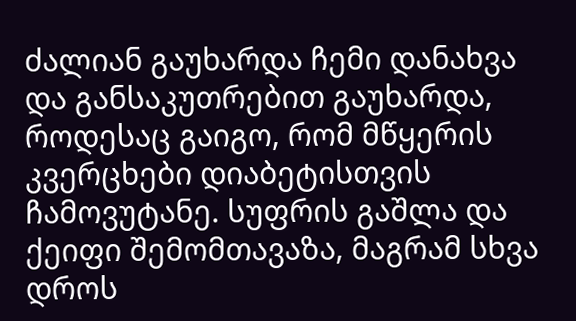ძალიან გაუხარდა ჩემი დანახვა და განსაკუთრებით გაუხარდა, როდესაც გაიგო, რომ მწყერის კვერცხები დიაბეტისთვის ჩამოვუტანე. სუფრის გაშლა და ქეიფი შემომთავაზა, მაგრამ სხვა დროს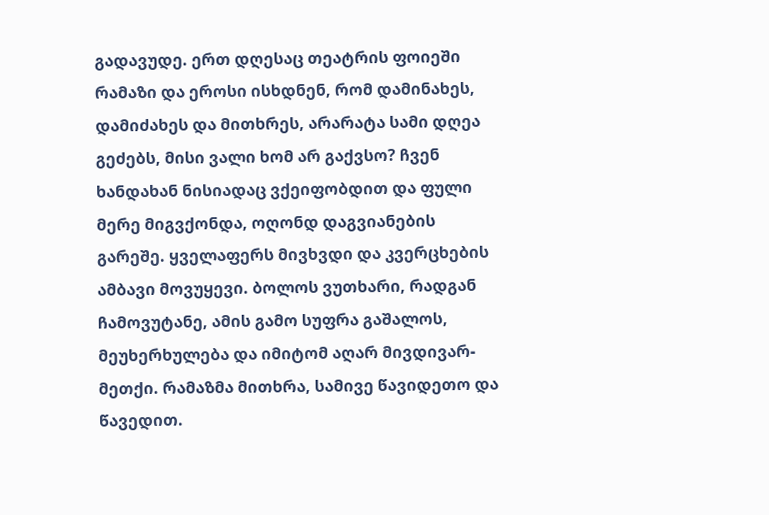გადავუდე. ერთ დღესაც თეატრის ფოიეში რამაზი და ეროსი ისხდნენ, რომ დამინახეს, დამიძახეს და მითხრეს, არარატა სამი დღეა გეძებს, მისი ვალი ხომ არ გაქვსო? ჩვენ ხანდახან ნისიადაც ვქეიფობდით და ფული მერე მიგვქონდა, ოღონდ დაგვიანების გარეშე. ყველაფერს მივხვდი და კვერცხების ამბავი მოვუყევი. ბოლოს ვუთხარი, რადგან ჩამოვუტანე, ამის გამო სუფრა გაშალოს, მეუხერხულება და იმიტომ აღარ მივდივარ-მეთქი. რამაზმა მითხრა, სამივე წავიდეთო და წავედით.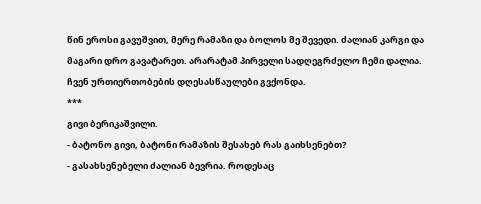წინ ეროსი გავუშვით, მერე რამაზი და ბოლოს მე შევედი. ძალიან კარგი და მაგარი დრო გავატარეთ. არარატამ პირველი სადღეგრძელო ჩემი დალია. ჩვენ ურთიერთობების დღესასწაულები გვქონდა.
***
გივი ბერიკაშვილი.
- ბატონო გივი, ბატონი რამაზის შესახებ რას გაიხსენებთ?
- გასახსენებელი ძალიან ბევრია. როდესაც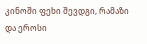კინოში ფეხი შევდგი, რამაზი და ეროსი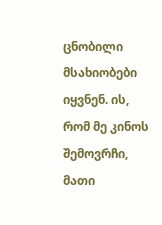ცნობილი მსახიობები იყვნენ. ის, რომ მე კინოს შემოვრჩი, მათი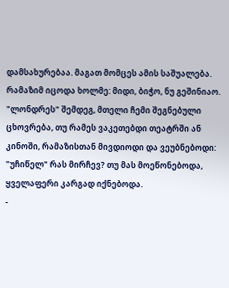დამსახურებაა. მაგათ მომცეს ამის საშუალება. რამაზიმ იცოდა ხოლმე: მიდი, ბიჭო, ნუ გეშინიაო. "ლონდრეს" შემდეგ, მთელი ჩემი შეგნებული ცხოვრება, თუ რამეს ვაკეთებდი თეატრში ან კინოში, რამაზისთან მივდიოდი და ვეუბნებოდი: "უჩიწელ" რას მირჩევ? თუ მას მოეწონებოდა, ყველაფერი კარგად იქნებოდა.
-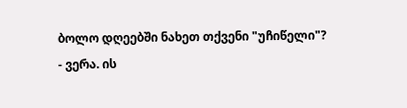ბოლო დღეებში ნახეთ თქვენი "უჩიწელი"?
- ვერა. ის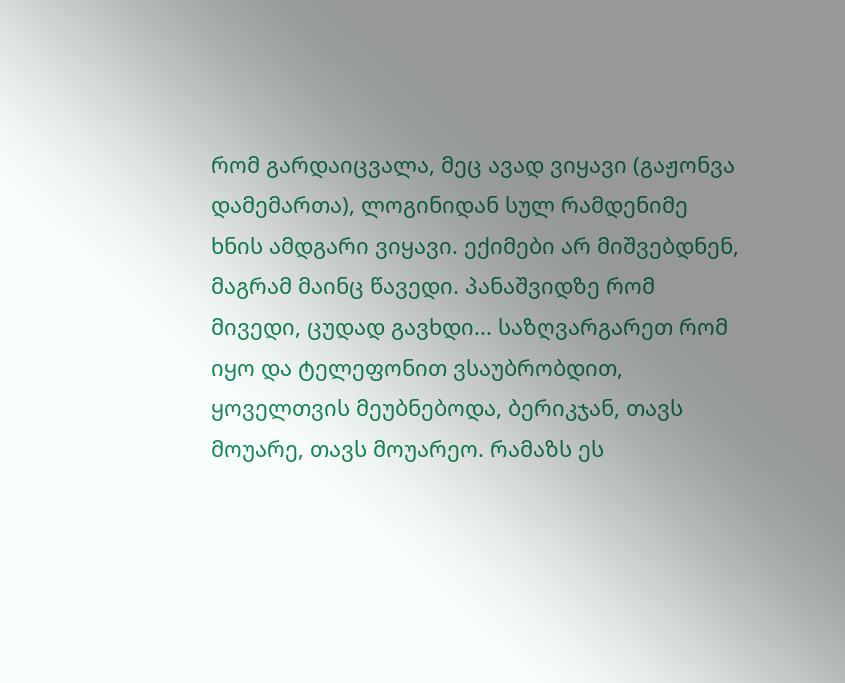რომ გარდაიცვალა, მეც ავად ვიყავი (გაჟონვა დამემართა), ლოგინიდან სულ რამდენიმე ხნის ამდგარი ვიყავი. ექიმები არ მიშვებდნენ, მაგრამ მაინც წავედი. პანაშვიდზე რომ მივედი, ცუდად გავხდი... საზღვარგარეთ რომ იყო და ტელეფონით ვსაუბრობდით, ყოველთვის მეუბნებოდა, ბერიკჯან, თავს მოუარე, თავს მოუარეო. რამაზს ეს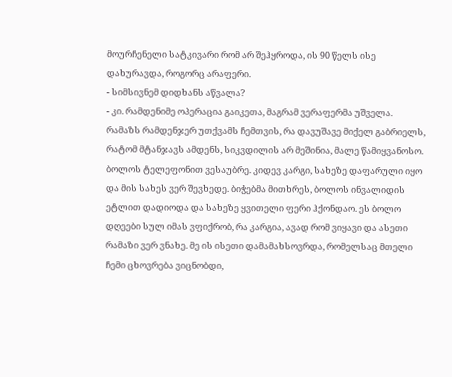მოურჩენელი სატკივარი რომ არ შეჰყროდა, ის 90 წელს ისე დახურავდა, როგორც არაფერი.
- სიმსივნემ დიდხანს აწვალა?
- კი. რამდენიმე ოპერაცია გაიკეთა, მაგრამ ვერაფერმა უშველა. რამაზს რამდენჯერ უთქვამს ჩემთვის, რა დავუშავე მიქელ გაბრიელს, რატომ მტანჯავს ამდენს, სიკვდილის არ მეშინია, მალე წამიყვანოსო. ბოლოს ტელეფონით ვესაუბრე. კიდევ კარგი, სახეზე დაფარული იყო და მის სახეს ვერ შევხედე. ბიჭებმა მითხრეს, ბოლოს ინვალიდის ეტლით დადიოდა და სახეზე ყვითელი ფერი ჰქონდაო. ეს ბოლო დღეები სულ იმას ვფიქრობ, რა კარგია, ავად რომ ვიყავი და ასეთი რამაზი ვერ ვნახე. მე ის ისეთი დამამახსოვრდა, რომელსაც მთელი ჩემი ცხოვრება ვიცნობდი,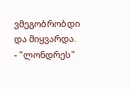ვმეგობრობდი და მიყვარდა.
- "ლონდრეს"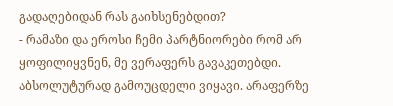გადაღებიდან რას გაიხსენებდით?
- რამაზი და ეროსი ჩემი პარტნიორები რომ არ ყოფილიყვნენ, მე ვერაფერს გავაკეთებდი. აბსოლუტურად გამოუცდელი ვიყავი. არაფერზე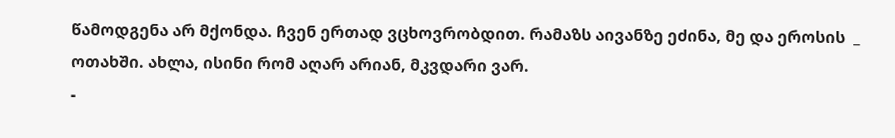წამოდგენა არ მქონდა. ჩვენ ერთად ვცხოვრობდით. რამაზს აივანზე ეძინა, მე და ეროსის  _ ოთახში. ახლა, ისინი რომ აღარ არიან, მკვდარი ვარ.
-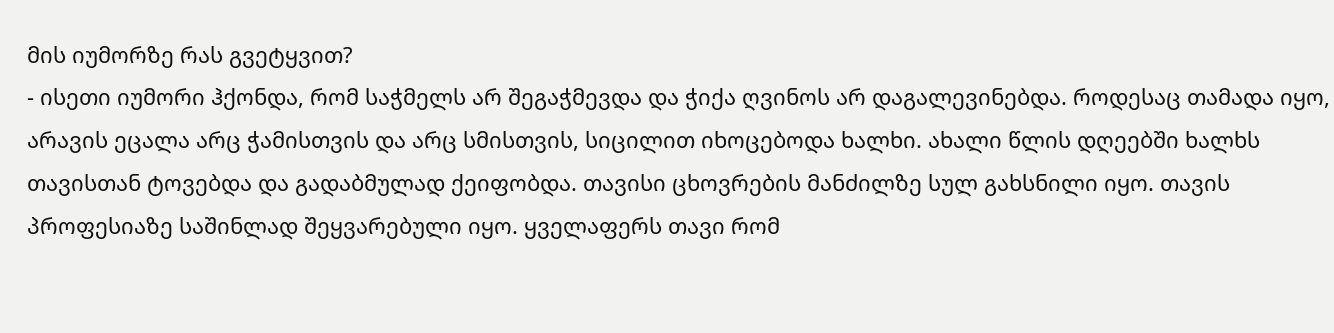მის იუმორზე რას გვეტყვით?
- ისეთი იუმორი ჰქონდა, რომ საჭმელს არ შეგაჭმევდა და ჭიქა ღვინოს არ დაგალევინებდა. როდესაც თამადა იყო, არავის ეცალა არც ჭამისთვის და არც სმისთვის, სიცილით იხოცებოდა ხალხი. ახალი წლის დღეებში ხალხს თავისთან ტოვებდა და გადაბმულად ქეიფობდა. თავისი ცხოვრების მანძილზე სულ გახსნილი იყო. თავის პროფესიაზე საშინლად შეყვარებული იყო. ყველაფერს თავი რომ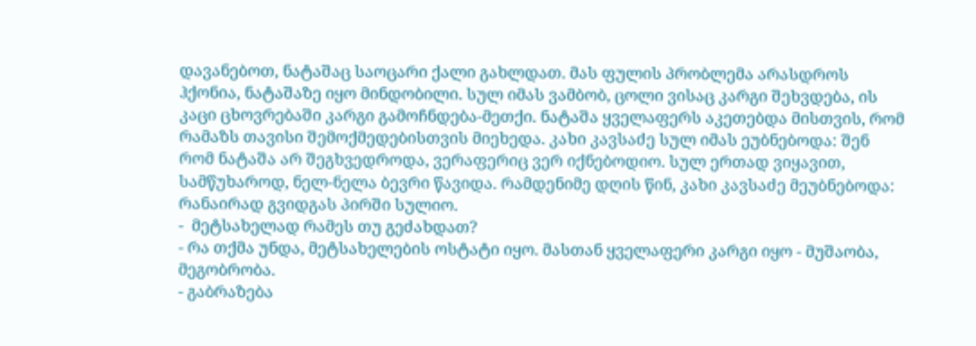დავანებოთ, ნატაშაც საოცარი ქალი გახლდათ. მას ფულის პრობლემა არასდროს ჰქონია, ნატაშაზე იყო მინდობილი. სულ იმას ვამბობ, ცოლი ვისაც კარგი შეხვდება, ის კაცი ცხოვრებაში კარგი გამოჩნდება-მეთქი. ნატაშა ყველაფერს აკეთებდა მისთვის, რომ რამაზს თავისი შემოქმედებისთვის მიეხედა. კახი კავსაძე სულ იმას ეუბნებოდა: შენ რომ ნატაშა არ შეგხვედროდა, ვერაფერიც ვერ იქნებოდიო. სულ ერთად ვიყავით, სამწუხაროდ, ნელ-ნელა ბევრი წავიდა. რამდენიმე დღის წინ, კახი კავსაძე მეუბნებოდა: რანაირად გვიდგას პირში სულიო.
-  მეტსახელად რამეს თუ გეძახდათ?
- რა თქმა უნდა, მეტსახელების ოსტატი იყო. მასთან ყველაფერი კარგი იყო - მუშაობა, მეგობრობა.
- გაბრაზება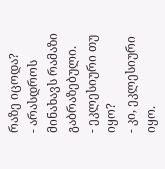რაზე იცოდა?
- არასდროს მინახავს რამაზი გაბრაზებული.
- ეკლესიური თუ იყო?
- კი, ეკლესიური იყო.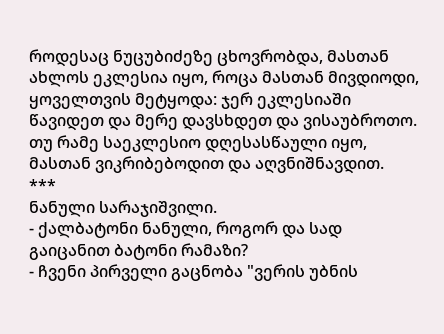როდესაც ნუცუბიძეზე ცხოვრობდა, მასთან ახლოს ეკლესია იყო, როცა მასთან მივდიოდი, ყოველთვის მეტყოდა: ჯერ ეკლესიაში წავიდეთ და მერე დავსხდეთ და ვისაუბროთო. თუ რამე საეკლესიო დღესასწაული იყო, მასთან ვიკრიბებოდით და აღვნიშნავდით.
***
ნანული სარაჯიშვილი.
- ქალბატონი ნანული, როგორ და სად გაიცანით ბატონი რამაზი?
- ჩვენი პირველი გაცნობა "ვერის უბნის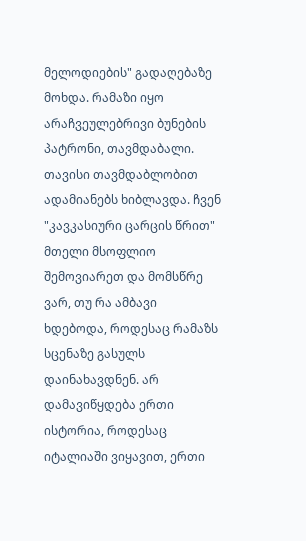მელოდიების" გადაღებაზე მოხდა. რამაზი იყო არაჩვეულებრივი ბუნების პატრონი, თავმდაბალი. თავისი თავმდაბლობით ადამიანებს ხიბლავდა. ჩვენ "კავკასიური ცარცის წრით" მთელი მსოფლიო შემოვიარეთ და მომსწრე ვარ, თუ რა ამბავი ხდებოდა, როდესაც რამაზს სცენაზე გასულს დაინახავდნენ. არ დამავიწყდება ერთი ისტორია, როდესაც იტალიაში ვიყავით, ერთი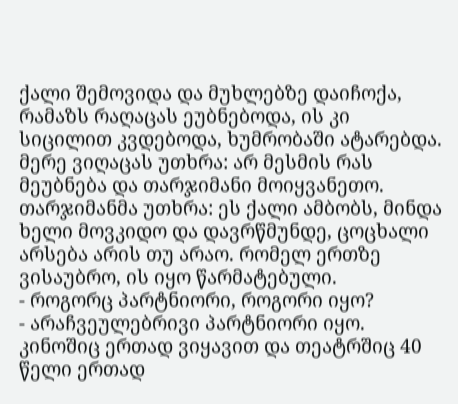ქალი შემოვიდა და მუხლებზე დაიჩოქა, რამაზს რაღაცას ეუბნებოდა, ის კი სიცილით კვდებოდა, ხუმრობაში ატარებდა. მერე ვიღაცას უთხრა: არ მესმის რას მეუბნება და თარჯიმანი მოიყვანეთო. თარჯიმანმა უთხრა: ეს ქალი ამბობს, მინდა ხელი მოვკიდო და დავრწმუნდე, ცოცხალი არსება არის თუ არაო. რომელ ერთზე ვისაუბრო, ის იყო წარმატებული.
- როგორც პარტნიორი, როგორი იყო?
- არაჩვეულებრივი პარტნიორი იყო. კინოშიც ერთად ვიყავით და თეატრშიც 40 წელი ერთად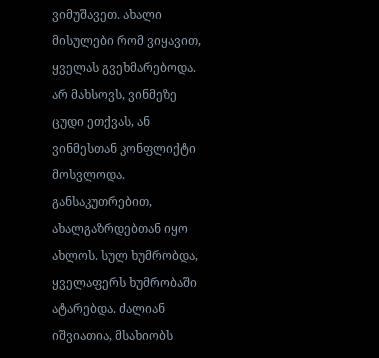ვიმუშავეთ. ახალი მისულები რომ ვიყავით, ყველას გვეხმარებოდა. არ მახსოვს, ვინმეზე ცუდი ეთქვას, ან ვინმესთან კონფლიქტი მოსვლოდა. განსაკუთრებით, ახალგაზრდებთან იყო ახლოს. სულ ხუმრობდა, ყველაფერს ხუმრობაში ატარებდა. ძალიან იშვიათია, მსახიობს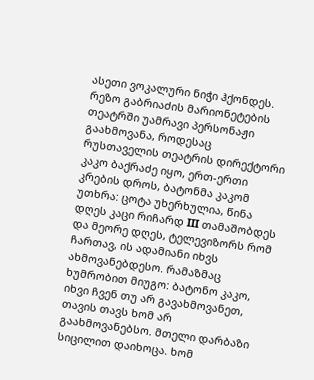ასეთი ვოკალური ნიჭი ჰქონდეს. რეზო გაბრიაძის მარიონეტების თეატრში უამრავი პერსონაჟი გაახმოვანა, როდესაც რუსთაველის თეატრის დირექტორი კაკო ბაქრაძე იყო, ერთ-ერთი კრების დროს, ბატონმა კაკომ უთხრა: ცოტა უხერხულია, წინა დღეს კაცი რიჩარდ III თამაშობდეს და მეორე დღეს, ტელევიზორს რომ ჩართავ, ის ადამიანი იხვს ახმოვანებდესო. რამაზმაც ხუმრობით მიუგო: ბატონო კაკო, იხვი ჩვენ თუ არ გავახმოვანეთ, თავის თავს ხომ არ გაახმოვანებსო. მთელი დარბაზი სიცილით დაიხოცა. ხომ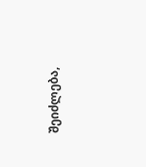შეიძლება,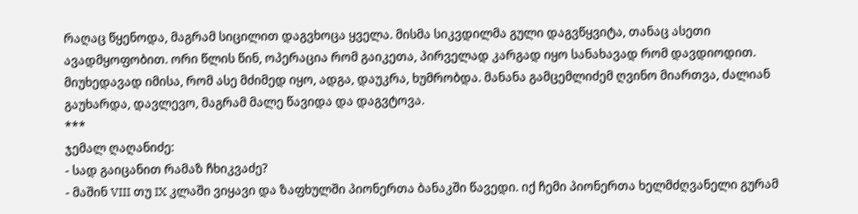რაღაც წყენოდა, მაგრამ სიცილით დაგვხოცა ყველა. მისმა სიკვდილმა გული დაგვწყვიტა, თანაც ასეთი ავადმყოფობით. ორი წლის წინ, ოპერაცია რომ გაიკეთა, პირველად კარგად იყო სანახავად რომ დავდიოდით. მიუხედავად იმისა, რომ ასე მძიმედ იყო, ადგა, დაუკრა, ხუმრობდა. მანანა გამცემლიძემ ღვინო მიართვა, ძალიან გაუხარდა, დავლევო, მაგრამ მალე წავიდა და დაგვტოვა.
***
ჯემალ ღაღანიძე:
- სად გაიცანით რამაზ ჩხიკვაძე?
- მაშინ VIII თუ IX კლაში ვიყავი და ზაფხულში პიონერთა ბანაკში წავედი. იქ ჩემი პიონერთა ხელმძღვანელი გურამ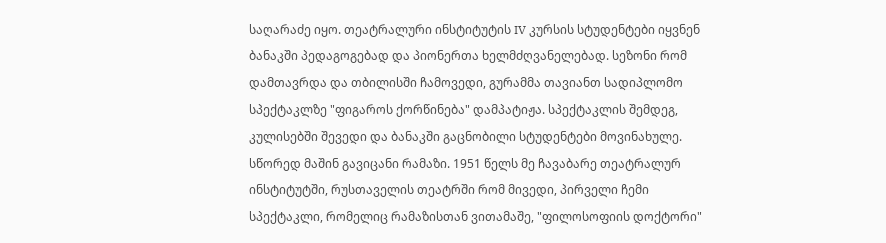საღარაძე იყო. თეატრალური ინსტიტუტის IV კურსის სტუდენტები იყვნენ ბანაკში პედაგოგებად და პიონერთა ხელმძღვანელებად. სეზონი რომ დამთავრდა და თბილისში ჩამოვედი, გურამმა თავიანთ სადიპლომო სპექტაკლზე "ფიგაროს ქორწინება" დამპატიჟა. სპექტაკლის შემდეგ, კულისებში შევედი და ბანაკში გაცნობილი სტუდენტები მოვინახულე. სწორედ მაშინ გავიცანი რამაზი. 1951 წელს მე ჩავაბარე თეატრალურ ინსტიტუტში, რუსთაველის თეატრში რომ მივედი, პირველი ჩემი სპექტაკლი, რომელიც რამაზისთან ვითამაშე, "ფილოსოფიის დოქტორი"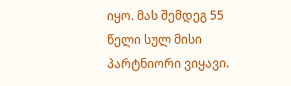იყო. მას შემდეგ 55 წელი სულ მისი პარტნიორი ვიყავი.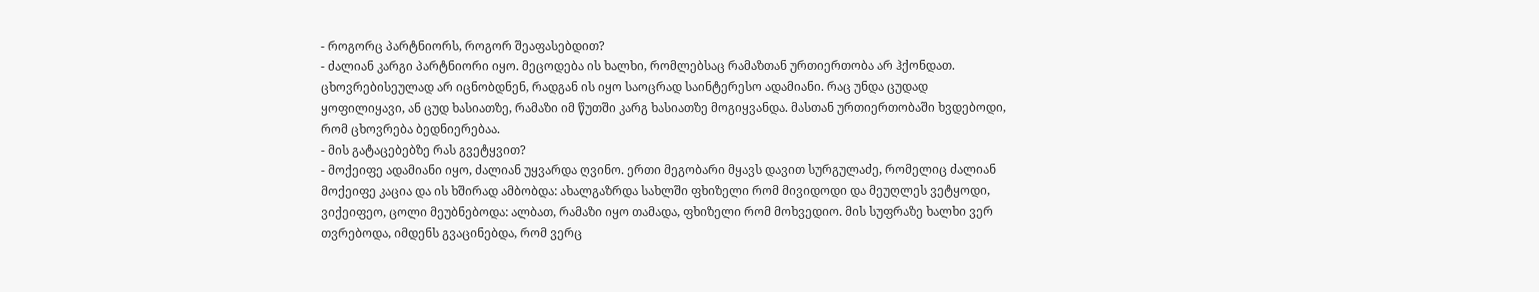- როგორც პარტნიორს, როგორ შეაფასებდით?
- ძალიან კარგი პარტნიორი იყო. მეცოდება ის ხალხი, რომლებსაც რამაზთან ურთიერთობა არ ჰქონდათ. ცხოვრებისეულად არ იცნობდნენ, რადგან ის იყო საოცრად საინტერესო ადამიანი. რაც უნდა ცუდად ყოფილიყავი, ან ცუდ ხასიათზე, რამაზი იმ წუთში კარგ ხასიათზე მოგიყვანდა. მასთან ურთიერთობაში ხვდებოდი, რომ ცხოვრება ბედნიერებაა.
- მის გატაცებებზე რას გვეტყვით?
- მოქეიფე ადამიანი იყო, ძალიან უყვარდა ღვინო. ერთი მეგობარი მყავს დავით სურგულაძე, რომელიც ძალიან მოქეიფე კაცია და ის ხშირად ამბობდა: ახალგაზრდა სახლში ფხიზელი რომ მივიდოდი და მეუღლეს ვეტყოდი, ვიქეიფეო, ცოლი მეუბნებოდა: ალბათ, რამაზი იყო თამადა, ფხიზელი რომ მოხვედიო. მის სუფრაზე ხალხი ვერ თვრებოდა, იმდენს გვაცინებდა, რომ ვერც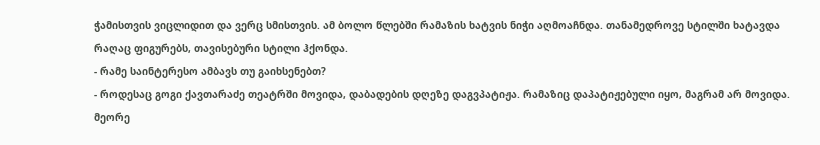ჭამისთვის ვიცლიდით და ვერც სმისთვის. ამ ბოლო წლებში რამაზის ხატვის ნიჭი აღმოაჩნდა. თანამედროვე სტილში ხატავდა რაღაც ფიგურებს, თავისებური სტილი ჰქონდა.
- რამე საინტერესო ამბავს თუ გაიხსენებთ?
- როდესაც გოგი ქავთარაძე თეატრში მოვიდა, დაბადების დღეზე დაგვპატიჟა. რამაზიც დაპატიჟებული იყო, მაგრამ არ მოვიდა. მეორე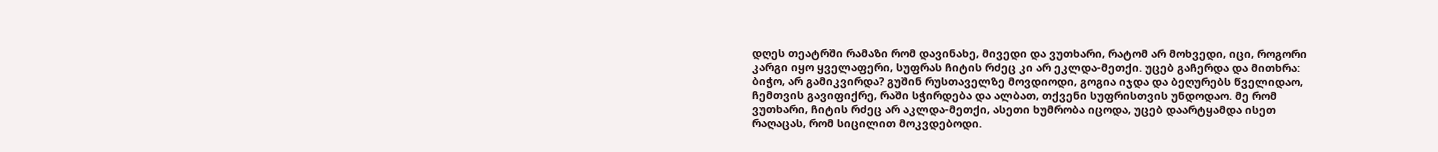დღეს თეატრში რამაზი რომ დავინახე, მივედი და ვუთხარი, რატომ არ მოხვედი, იცი, როგორი კარგი იყო ყველაფერი, სუფრას ჩიტის რძეც კი არ ეკლდა-მეთქი. უცებ გაჩერდა და მითხრა: ბიჭო, არ გამიკვირდა? გუშინ რუსთაველზე მოვდიოდი, გოგია იჯდა და ბეღურებს წველიდაო, ჩემთვის გავიფიქრე, რაში სჭირდება და ალბათ, თქვენი სუფრისთვის უნდოდაო. მე რომ ვუთხარი, ჩიტის რძეც არ აკლდა-მეთქი, ასეთი ხუმრობა იცოდა, უცებ დაარტყამდა ისეთ რაღაცას, რომ სიცილით მოკვდებოდი.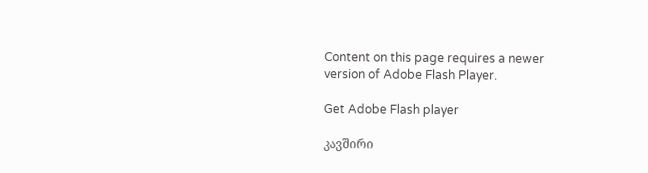Content on this page requires a newer version of Adobe Flash Player.

Get Adobe Flash player

კავშირი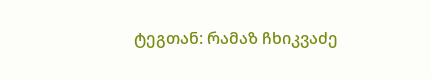ტეგთან: რამაზ ჩხიკვაძე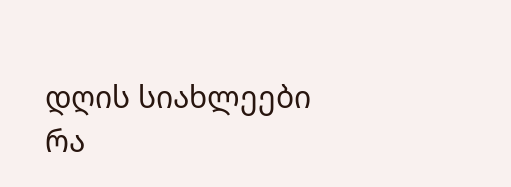დღის სიახლეები
რა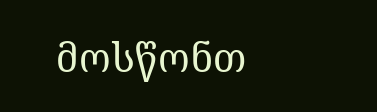მოსწონთ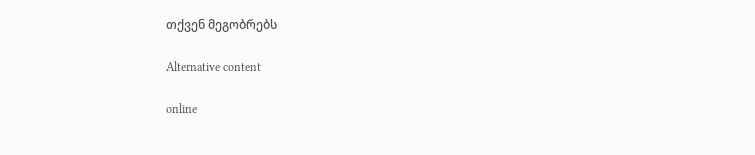თქვენ მეგობრებს

Alternative content

online